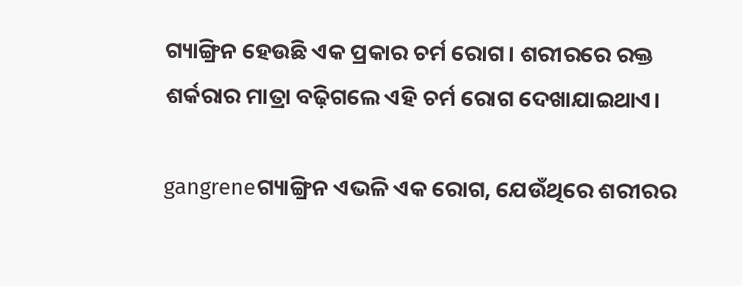ଗ୍ୟାଙ୍ଗ୍ରିନ ହେଉଛି ଏକ ପ୍ରକାର ଚର୍ମ ରୋଗ। ଶରୀରରେ ରକ୍ତ ଶର୍କରାର ମାତ୍ରା ବଢ଼ିଗଲେ ଏହି ଚର୍ମ ରୋଗ ଦେଖାଯାଇଥାଏ।

gangreneଗ୍ୟାଙ୍ଗ୍ରିନ ଏଭଳି ଏକ ରୋଗ, ଯେଉଁଥିରେ ଶରୀରର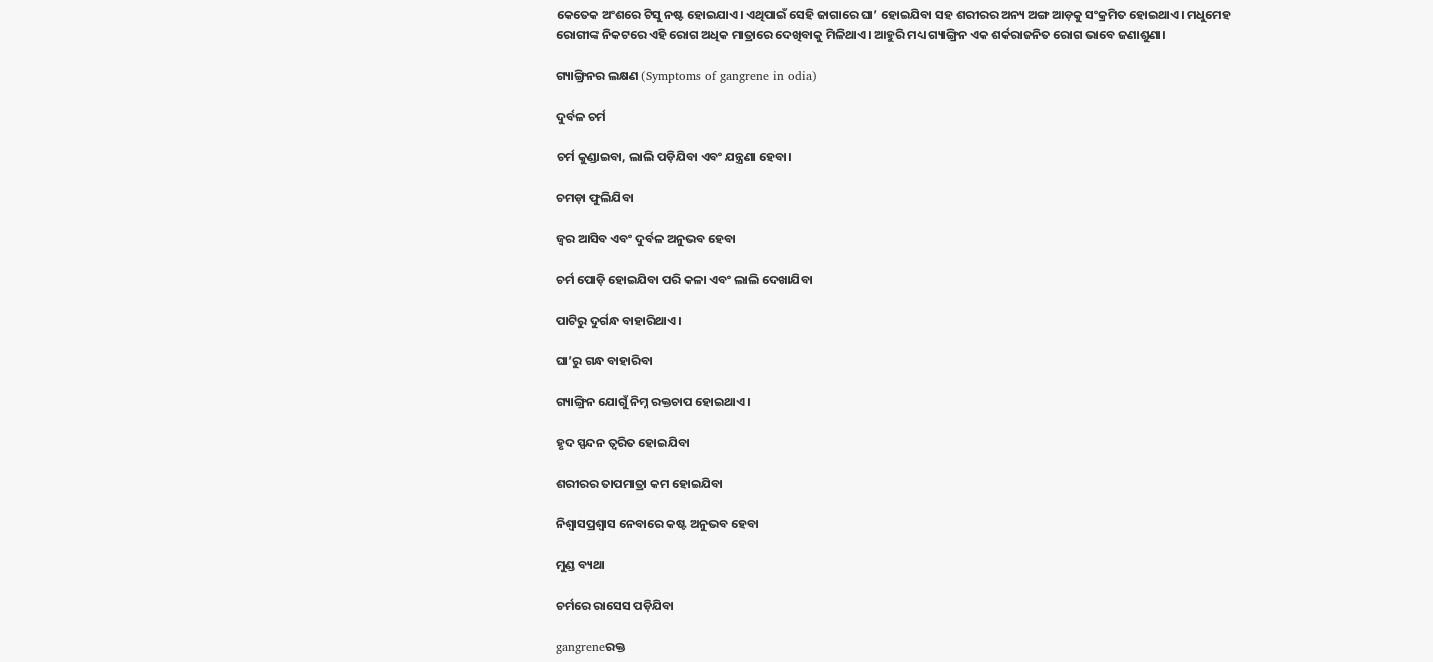କେତେକ ଅଂଶରେ ଟିସୁ ନଷ୍ଟ ହୋଇଯାଏ। ଏଥିପାଇଁ ସେହି ଜାଗାରେ ଘା’ ହୋଇଯିବା ସହ ଶରୀରର ଅନ୍ୟ ଅଙ୍ଗ ଆଡ଼କୁ ସଂକ୍ରମିତ ହୋଇଥାଏ। ମଧୁମେହ ରୋଗୀଙ୍କ ନିକଟରେ ଏହି ରୋଗ ଅଧିକ ମାତ୍ରାରେ ଦେଖିବାକୁ ମିଳିଥାଏ। ଆହୁରି ମଧ୍ୟ ଗ୍ୟାଙ୍ଗ୍ରିନ ଏକ ଶର୍କରାଜନିତ ରୋଗ ଭାବେ ଜଣାଶୁଣା।

ଗ୍ୟାଙ୍ଗ୍ରିନର ଲକ୍ଷଣ (Symptoms of gangrene in odia)

ଦୁର୍ବଳ ଚର୍ମ

ଚର୍ମ କୁଣ୍ଡାଇବା, ଲାଲି ପଡ଼ିଯିବା ଏବଂ ଯନ୍ତ୍ରଣା ହେବା।

ଚମଡ଼ା ଫୁଲିଯିବା

ଜ୍ୱର ଆସିବ ଏବଂ ଦୁର୍ବଳ ଅନୁଭବ ହେବା

ଚର୍ମ ପୋଡ଼ି ହୋଇଯିବା ପରି କଳା ଏବଂ ଲାଲି ଦେଖାଯିବା

ପାଟିରୁ ଦୁର୍ଗନ୍ଧ ବାହାରିଥାଏ।

ଘା’ରୁ ଗନ୍ଧ ବାହାରିବା

ଗ୍ୟାଙ୍ଗ୍ରିନ ଯୋଗୁଁ ନିମ୍ନ ରକ୍ତଚାପ ହୋଇଥାଏ।

ହୃଦ ସ୍ପନ୍ଦନ ତ୍ୱରିତ ହୋଇଯିବା

ଶରୀରର ତାପମାତ୍ରା କମ ହୋଇଯିବା

ନିଶ୍ଵାସପ୍ରଶ୍ଵାସ ନେବାରେ କଷ୍ଟ ଅନୁଭବ ହେବା

ମୁଣ୍ଡ ବ୍ୟଥା

ଚର୍ମରେ ରାସେସ ପଡ଼ିଯିବା

gangreneରକ୍ତ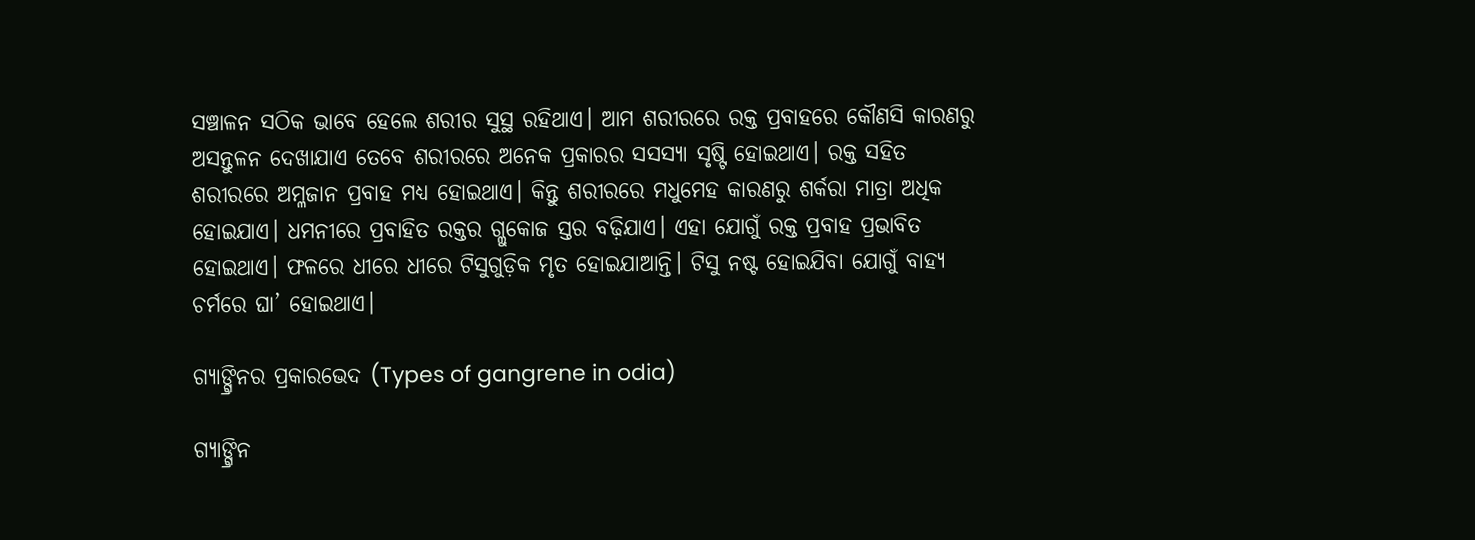ସଞ୍ଚାଳନ ସଠିକ ଭାବେ ହେଲେ ଶରୀର ସୁସ୍ଥ ରହିଥାଏ। ଆମ ଶରୀରରେ ରକ୍ତ ପ୍ରବାହରେ କୌଣସି କାରଣରୁ ଅସନ୍ତୁଳନ ଦେଖାଯାଏ ତେବେ ଶରୀରରେ ଅନେକ ପ୍ରକାରର ସସସ୍ୟା ସୃଷ୍ଟି ହୋଇଥାଏ। ରକ୍ତ ସହିତ ଶରୀରରେ ଅମ୍ଳଜାନ ପ୍ରବାହ ମଧ୍ୟ ହୋଇଥାଏ। କିନ୍ତୁ ଶରୀରରେ ମଧୁମେହ କାରଣରୁ ଶର୍କରା ମାତ୍ରା ଅଧିକ ହୋଇଯାଏ। ଧମନୀରେ ପ୍ରବାହିତ ରକ୍ତର ଗ୍ଲୁକୋଜ ସ୍ତର ବଢ଼ିଯାଏ। ଏହା ଯୋଗୁଁ ରକ୍ତ ପ୍ରବାହ ପ୍ରଭାବିତ ହୋଇଥାଏ। ଫଳରେ ଧୀରେ ଧୀରେ ଟିସୁଗୁଡ଼ିକ ମୃତ ହୋଇଯାଆନ୍ତି। ଟିସୁ ନଷ୍ଟ ହୋଇଯିବା ଯୋଗୁଁ ବାହ୍ୟ ଚର୍ମରେ ଘା’ ହୋଇଥାଏ।

ଗ୍ୟାଙ୍ଗ୍ରିନର ପ୍ରକାରଭେଦ (Types of gangrene in odia)

ଗ୍ୟାଙ୍ଗ୍ରିନ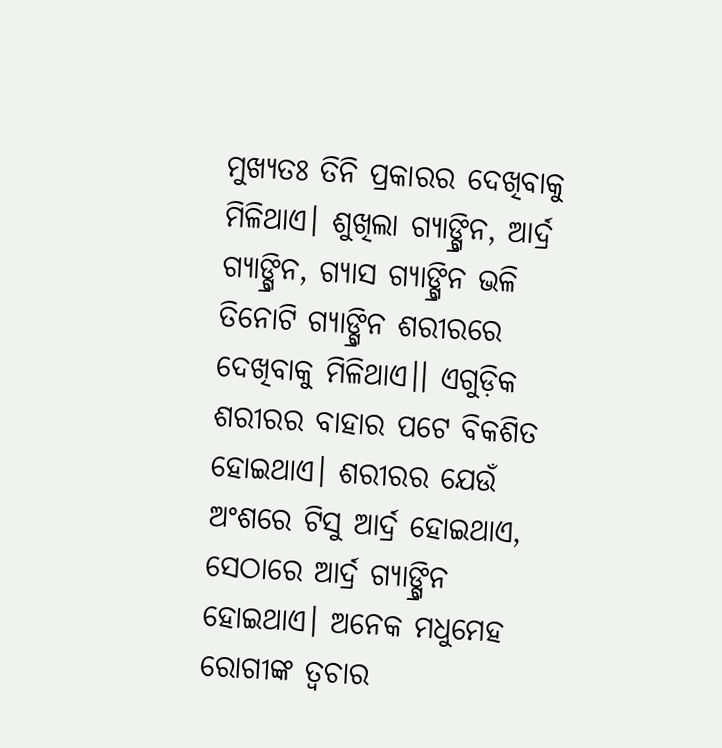ମୁଖ୍ୟତଃ ତିନି ପ୍ରକାରର ଦେଖିବାକୁ ମିଳିଥାଏ। ଶୁଖିଲା ଗ୍ୟାଙ୍ଗ୍ରିନ, ଆର୍ଦ୍ର ଗ୍ୟାଙ୍ଗ୍ରିନ, ଗ୍ୟାସ ଗ୍ୟାଙ୍ଗ୍ରିନ ଭଳି ତିନୋଟି ଗ୍ୟାଙ୍ଗ୍ରିନ ଶରୀରରେ ଦେଖିବାକୁ ମିଳିଥାଏ।। ଏଗୁଡ଼ିକ ଶରୀରର ବାହାର ପଟେ ବିକଶିତ ହୋଇଥାଏ। ଶରୀରର ଯେଉଁ ଅଂଶରେ ଟିସୁ ଆର୍ଦ୍ର ହୋଇଥାଏ, ସେଠାରେ ଆର୍ଦ୍ର ଗ୍ୟାଙ୍ଗ୍ରିନ ହୋଇଥାଏ। ଅନେକ ମଧୁମେହ ରୋଗୀଙ୍କ ତ୍ୱଚାର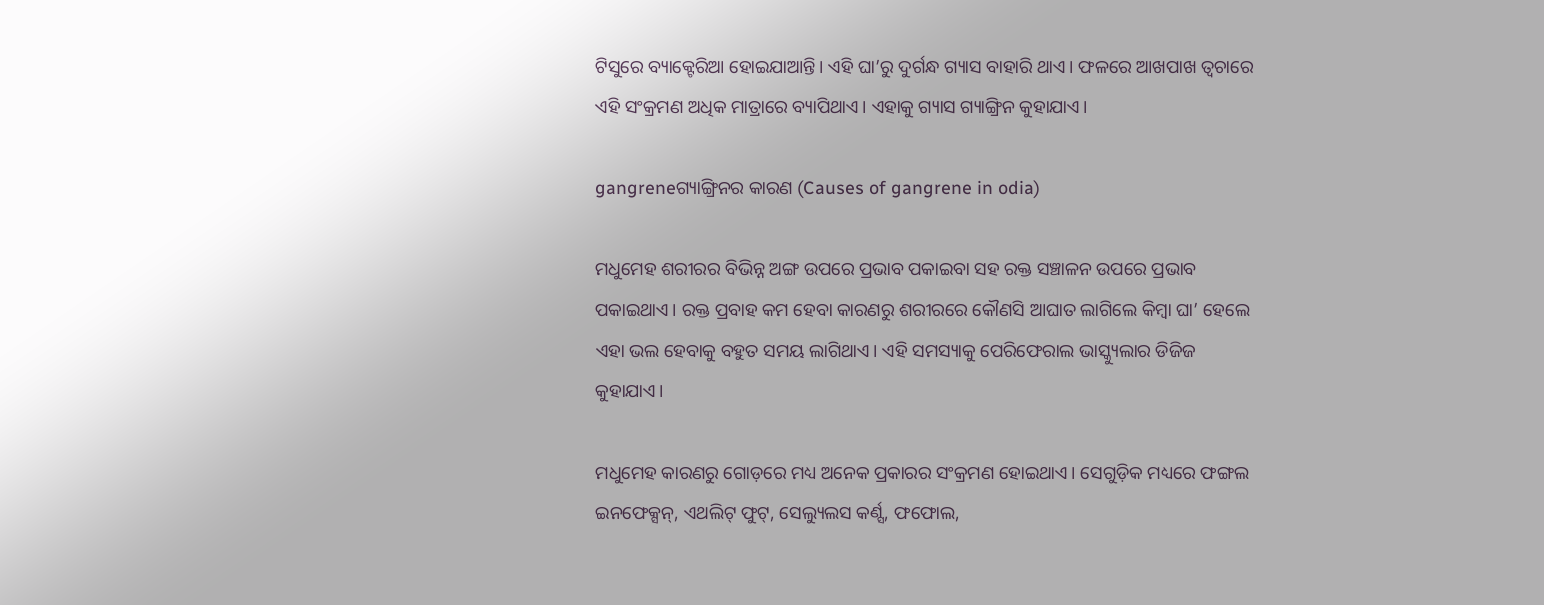ଟିସୁରେ ବ୍ୟାକ୍ଟେରିଆ ହୋଇଯାଆନ୍ତି। ଏହି ଘା’ରୁ ଦୁର୍ଗନ୍ଧ ଗ୍ୟାସ ବାହାରି ଥାଏ। ଫଳରେ ଆଖପାଖ ତ୍ୱଚାରେ ଏହି ସଂକ୍ରମଣ ଅଧିକ ମାତ୍ରାରେ ବ୍ୟାପିଥାଏ। ଏହାକୁ ଗ୍ୟାସ ଗ୍ୟାଙ୍ଗ୍ରିନ କୁହାଯାଏ।

gangreneଗ୍ୟାଙ୍ଗ୍ରିନର କାରଣ (Causes of gangrene in odia)

ମଧୁମେହ ଶରୀରର ବିଭିନ୍ନ ଅଙ୍ଗ ଉପରେ ପ୍ରଭାବ ପକାଇବା ସହ ରକ୍ତ ସଞ୍ଚାଳନ ଉପରେ ପ୍ରଭାବ ପକାଇଥାଏ। ରକ୍ତ ପ୍ରବାହ କମ ହେବା କାରଣରୁ ଶରୀରରେ କୌଣସି ଆଘାତ ଲାଗିଲେ କିମ୍ବା ଘା’ ହେଲେ ଏହା ଭଲ ହେବାକୁ ବହୁତ ସମୟ ଲାଗିଥାଏ। ଏହି ସମସ୍ୟାକୁ ପେରିଫେରାଲ ଭାସ୍କ୍ୟୁଲାର ଡିଜିଜ କୁହାଯାଏ।

ମଧୁମେହ କାରଣରୁ ଗୋଡ଼ରେ ମଧ୍ୟ ଅନେକ ପ୍ରକାରର ସଂକ୍ରମଣ ହୋଇଥାଏ। ସେଗୁଡ଼ିକ ମଧ୍ୟରେ ଫଙ୍ଗଲ ଇନଫେକ୍ସନ୍, ଏଥଲିଟ୍ ଫୁଟ୍, ସେଲ୍ୟୁଲସ କର୍ଣ୍ସ, ଫଫୋଲ,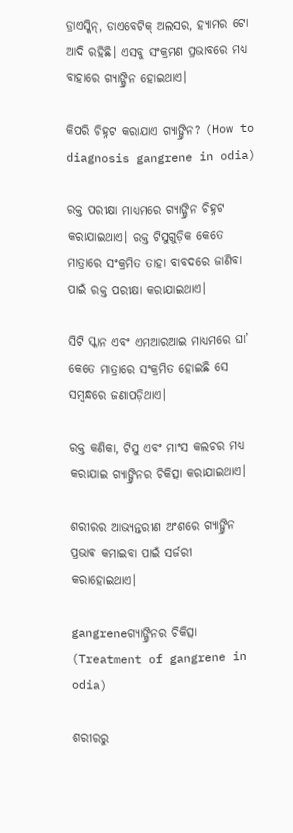ଡ୍ରାଏସ୍କିନ୍, ଡାଏବେଟିକ୍ ଅଲସର, ହ୍ୟାମର ଟୋ ଆଦି ରହିଛି। ଏସବୁ ସଂକ୍ରମଣ ପ୍ରଭାବରେ ମଧ୍ୟ ବାହାରେ ଗ୍ୟାଙ୍ଗ୍ରିନ ହୋଇଥାଏ।

କିପରି ଚିହ୍ନଟ କରାଯାଏ ଗ୍ୟାଙ୍ଗ୍ରିନ? (How to diagnosis gangrene in odia)

ରକ୍ତ ପରୀକ୍ଷା ମାଧ୍ୟମରେ ଗ୍ୟାଙ୍ଗ୍ରିନ ଚିହ୍ନଟ କରାଯାଇଥାଏ। ରକ୍ତ ଟିସୁଗୁଡ଼ିକ କେତେ ମାତ୍ରାରେ ସଂକ୍ରମିତ ତାହା ବାବଦରେ ଜାଣିବା ପାଇଁ ରକ୍ତ ପରୀକ୍ଷା କରାଯାଇଥାଏ।

ସିଟି ସ୍କାନ ଏବଂ ଏମଆରଆଇ ମାଧ୍ୟମରେ ଘା’ କେତେ ମାତ୍ରାରେ ସଂକ୍ରମିତ ହୋଇଛି ସେ ସମ୍ବନ୍ଧରେ ଜଣାପଡ଼ିଥାଏ।

ରକ୍ତ କଣିକା, ଟିସୁ ଏବଂ ମାଂସ କଲଚର ମଧ୍ୟ କରାଯାଇ ଗ୍ୟାଙ୍ଗ୍ରିନର ଚିକିତ୍ସା କରାଯାଇଥାଏ।

ଶରୀରର ଆଭ୍ୟନ୍ତରୀଣ ଅଂଶରେ ଗ୍ୟାଙ୍ଗ୍ରିନ ପ୍ରଭାଵ କମାଇବା ପାଇଁ ସର୍ଜରୀ କରାହୋଇଥାଏ।

gangreneଗ୍ୟାଙ୍ଗ୍ରିନର ଚିକିତ୍ସା (Treatment of gangrene in odia)

ଶରୀରରୁ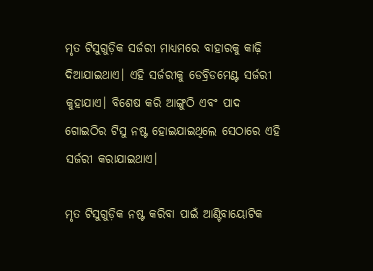ମୃତ ଟିସୁଗୁଡ଼ିକ ସର୍ଜରୀ ମାଧ୍ୟମରେ ବାହାରକୁ କାଢ଼ି ଦିଆଯାଇଥାଏ। ଏହି ସର୍ଜରୀକୁ ଡେବ୍ରିଡମେଣ୍ଟ ସର୍ଜରୀ କୁହାଯାଏ। ବିଶେଷ କରି ଆଙ୍ଗୁଠି ଏବଂ ପାଦ ଗୋଇଠିର ଟିସୁ ନଷ୍ଟ ହୋଇଯାଇଥିଲେ ସେଠାରେ ଏହି ସର୍ଜରୀ କରାଯାଇଥାଏ।

ମୃତ ଟିସୁଗୁଡ଼ିକ ନଷ୍ଟ କରିବା ପାଇଁ ଆଣ୍ଟିବାୟୋଟିକ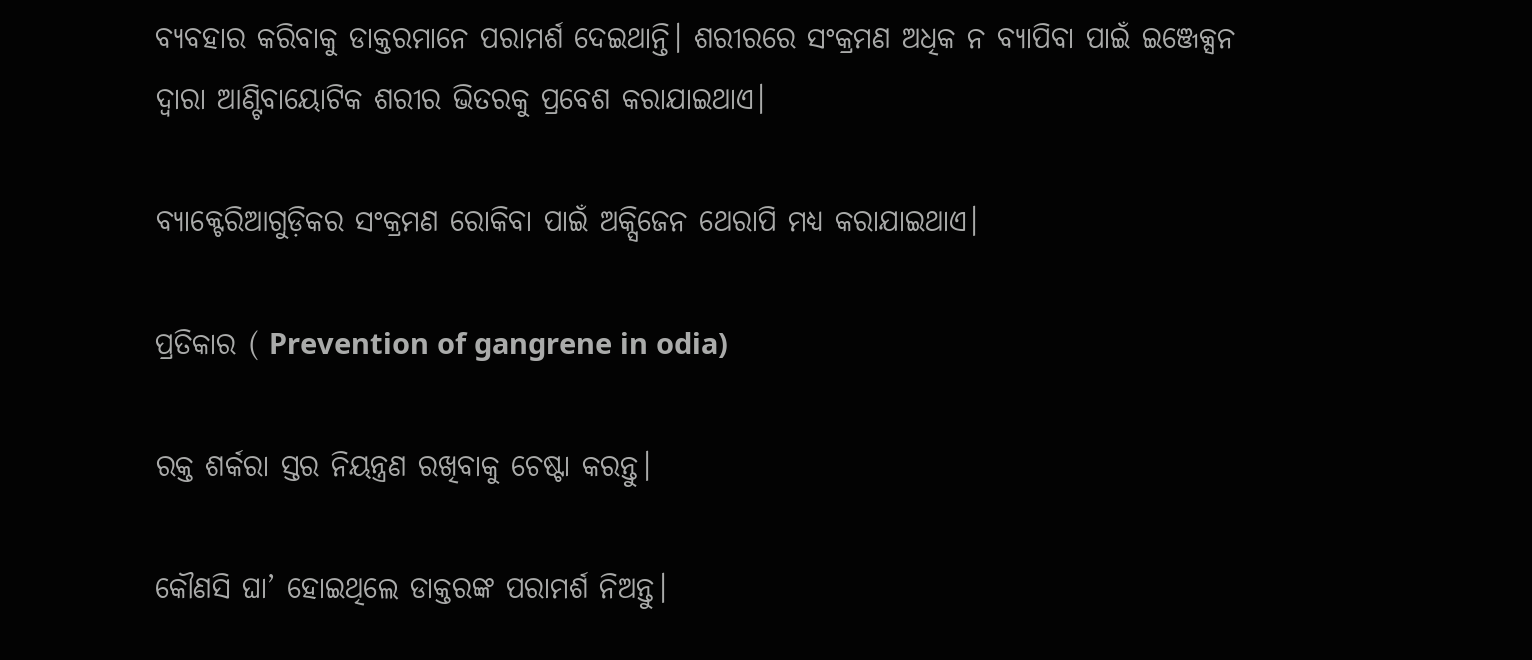ବ୍ୟବହାର କରିବାକୁ ଡାକ୍ତରମାନେ ପରାମର୍ଶ ଦେଇଥାନ୍ତି। ଶରୀରରେ ସଂକ୍ରମଣ ଅଧିକ ନ ବ୍ୟାପିବା ପାଇଁ ଇଞ୍ଜେକ୍ସନ ଦ୍ୱାରା ଆଣ୍ଟିବାୟୋଟିକ ଶରୀର ଭିତରକୁ ପ୍ରବେଶ କରାଯାଇଥାଏ।

ବ୍ୟାକ୍ଟେରିଆଗୁଡ଼ିକର ସଂକ୍ରମଣ ରୋକିବା ପାଇଁ ଅକ୍ସିଜେନ ଥେରାପି ମଧ୍ୟ କରାଯାଇଥାଏ।

ପ୍ରତିକାର ( Prevention of gangrene in odia)

ରକ୍ତ ଶର୍କରା ସ୍ତର ନିୟନ୍ତ୍ରଣ ରଖିବାକୁ ଚେଷ୍ଟା କରନ୍ତୁ।

କୌଣସି ଘା’ ହୋଇଥିଲେ ଡାକ୍ତରଙ୍କ ପରାମର୍ଶ ନିଅନ୍ତୁ।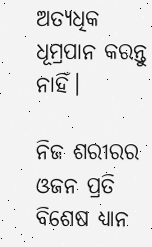ଅତ୍ୟଧିକ ଧୂମ୍ରପାନ କରନ୍ତୁ ନାହିଁ।

ନିଜ ଶରୀରର ଓଜନ ପ୍ରତି ବିଶେଷ ଧ୍ୟାନ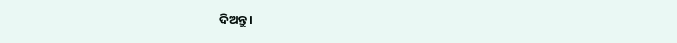ଦିଅନ୍ତୁ।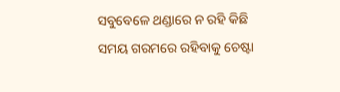ସବୁବେଳେ ଥଣ୍ଡାରେ ନ ରହି କିଛି ସମୟ ଗରମରେ ରହିବାକୁ ଚେଷ୍ଟା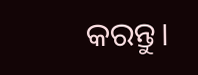କରନ୍ତୁ।